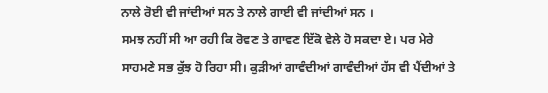ਨਾਲੇ ਰੋਈ ਵੀ ਜਾਂਦੀਆਂ ਸਨ ਤੇ ਨਾਲੇ ਗਾਈ ਵੀ ਜਾਂਦੀਆਂ ਸਨ ।
ਸਮਝ ਨਹੀਂ ਸੀ ਆ ਰਹੀ ਕਿ ਰੋਵਣ ਤੇ ਗਾਵਣ ਇੱਕੋ ਵੇਲੇ ਹੋ ਸਕਦਾ ਏ। ਪਰ ਮੇਰੇ ਸਾਹਮਣੇ ਸਭ ਕੁੱਝ ਹੋ ਰਿਹਾ ਸੀ। ਕੁੜੀਆਂ ਗਾਵੰਦੀਆਂ ਗਾਵੰਦੀਆਂ ਹੱਸ ਵੀ ਪੈਂਦੀਆਂ ਤੇ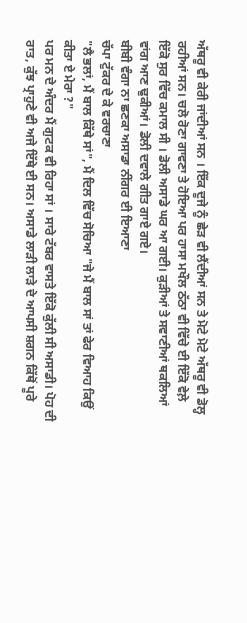ਅੱਥਰੂ ਵੀ ਕੇਰੀ ਜਾਂਦੀਆਂ ਸਨ । ਇੱਕ ਦੂਜੇ ਨੂੰ ਛੇੜ ਵੀ ਲੈਂਦੀਆਂ ਸਨ ਤੇ ਮੋਟੇ ਮੋਟੇ ਅੱਥਰੂ ਵੀ ਡੋਲ੍ਹ ਰਹੀਆਂ ਸਨ। ਚਲੋ ਰੋਣਾ ਗਾਵਣਾ ਤੇ ਹੋਇਆ ਪਰ ਹਾਸਾ ਮਖੌਲ ਠੱਠਾ ਵੀ ਵਿੱਚੇ ਈ ਇੱਕੋ ਵੇਲ਼ੇ ਇੱਕੋ ਸੁਰ ਵਿੱਚ ਕਮਾਲ ਸੀ । ਡੋਲੀ ਅਸਾਡੇ ਘਰ ਆ ਗਈ। ਕੁੜੀਆਂ ਤੇ ਸਵਾਣੀਆਂ ਥਕਲਿਆਂ ਵਾਂਗ ਆਣ ਢੁਕੀਆਂ। ਡੋਲੀ ਦਵਾਲੇ ਗੀਤ ਗਾਏ ਗਏ।
ਬੀਬੀ ਵੰਗਾ ਨਾ ਛਣਕਾ ਅਸਾਡਾ ਨੀਂਗਰ ਈ ਇਆਣਾ
ਚੱਪਾ ਟੁੱਕਰ ਦੇ ਕੇ ਵਰਚਾਣਾ
"ਲੈ ਭਲਾਂ, ਮੈਂ ਬਾਲ ਕਿੱਥੇ ਸਾਂ", ਮੈਂ ਦਿਲ ਵਿੱਚ ਸੋਚਿਆ "ਜੇ ਮੈਂ ਬਾਲ ਸਾਂ ਤਾਂ ਫੇਰ ਵਿਆਹ ਕਿਉਂ ਕੀਤਾ ਏ ਮੇਰਾ ?"
ਪਰ ਮਨ ਦੇ ਅੰਦਰ ਮੈਂ ਗੁਟਕ ਵੀ ਰਿਹਾ ਸਾਂ । ਸਾਰੇ ਟੱਬਰ ਵਾਸਤੇ ਇੱਕੋ ਕੁੱਲੀ ਸੀ ਅਸਾਡੀ। ਪੋਹ ਦੀ ਰਾਤ, ਕੁੱਝ ਪ੍ਰਾਹੁਣੇ ਵੀ ਅਜੇ ਇੱਥੇ ਈ ਸਨ। ਅਸਾਡੇ ਲਾੜੀ ਲਾੜੇ ਦੇ ਆਪਸੀ ਸ਼ਗਨ ਕਿੱਥੋਂ ਪੂਰੇ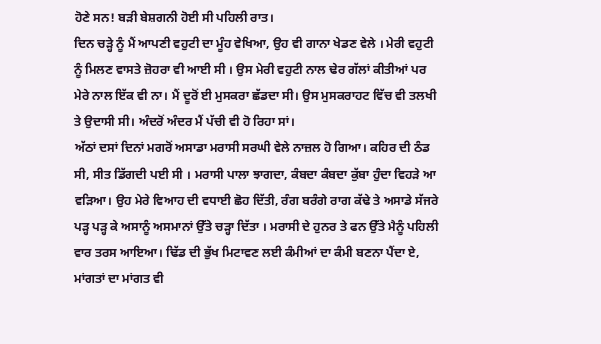ਹੋਣੇ ਸਨ! ਬੜੀ ਬੇਸ਼ਗਨੀ ਹੋਈ ਸੀ ਪਹਿਲੀ ਰਾਤ।
ਦਿਨ ਚੜ੍ਹੇ ਨੂੰ ਮੈਂ ਆਪਣੀ ਵਹੁਟੀ ਦਾ ਮੂੰਹ ਵੇਖਿਆ, ਉਹ ਵੀ ਗਾਨਾ ਖੇਡਣ ਵੇਲੇ । ਮੇਰੀ ਵਹੁਟੀ ਨੂੰ ਮਿਲਣ ਵਾਸਤੇ ਜ਼ੋਹਰਾ ਵੀ ਆਈ ਸੀ । ਉਸ ਮੇਰੀ ਵਹੁਟੀ ਨਾਲ ਢੇਰ ਗੱਲਾਂ ਕੀਤੀਆਂ ਪਰ ਮੇਰੇ ਨਾਲ ਇੱਕ ਵੀ ਨਾ। ਮੈਂ ਦੂਰੋਂ ਈ ਮੁਸਕਰਾ ਛੱਡਦਾ ਸੀ। ਉਸ ਮੁਸਕਰਾਹਟ ਵਿੱਚ ਵੀ ਤਲਖੀ ਤੇ ਉਦਾਸੀ ਸੀ। ਅੰਦਰੋਂ ਅੰਦਰ ਮੈਂ ਪੱਚੀ ਵੀ ਹੋ ਰਿਹਾ ਸਾਂ।
ਅੱਠਾਂ ਦਸਾਂ ਦਿਨਾਂ ਮਗਰੋਂ ਅਸਾਡਾ ਮਰਾਸੀ ਸਰਘੀ ਵੇਲੇ ਨਾਜ਼ਲ ਹੋ ਗਿਆ। ਕਹਿਰ ਦੀ ਠੰਡ ਸੀ, ਸੀਤ ਡਿੱਗਦੀ ਪਈ ਸੀ । ਮਰਾਸੀ ਪਾਲਾ ਝਾਗਦਾ, ਕੰਬਦਾ ਕੰਬਦਾ ਕੁੱਬਾ ਹੁੰਦਾ ਵਿਹੜੇ ਆ ਵੜਿਆ। ਉਹ ਮੇਰੇ ਵਿਆਹ ਦੀ ਵਧਾਈ ਛੋਹ ਦਿੱਤੀ, ਰੰਗ ਬਰੰਗੇ ਰਾਗ ਕੱਢੇ ਤੇ ਅਸਾਡੇ ਸੱਜਰੇ ਪੜ੍ਹ ਪੜ੍ਹ ਕੇ ਅਸਾਨੂੰ ਅਸਮਾਨਾਂ ਉੱਤੇ ਚੜ੍ਹਾ ਦਿੱਤਾ । ਮਰਾਸੀ ਦੇ ਹੁਨਰ ਤੇ ਫਨ ਉੱਤੇ ਮੈਨੂੰ ਪਹਿਲੀ ਵਾਰ ਤਰਸ ਆਇਆ। ਢਿੱਡ ਦੀ ਭੁੱਖ ਮਿਟਾਵਣ ਲਈ ਕੰਮੀਆਂ ਦਾ ਕੰਮੀ ਬਣਨਾ ਪੈਂਦਾ ਏ, ਮਾਂਗਤਾਂ ਦਾ ਮਾਂਗਤ ਵੀ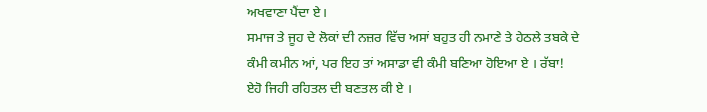ਅਖਵਾਣਾ ਪੈਂਦਾ ਏ।
ਸਮਾਜ ਤੇ ਜੂਹ ਦੇ ਲੋਕਾਂ ਦੀ ਨਜ਼ਰ ਵਿੱਚ ਅਸਾਂ ਬਹੁਤ ਹੀ ਨਮਾਣੇ ਤੇ ਹੇਠਲੇ ਤਬਕੇ ਦੇ ਕੰਮੀ ਕਮੀਨ ਆਂ, ਪਰ ਇਹ ਤਾਂ ਅਸਾਡਾ ਵੀ ਕੰਮੀ ਬਣਿਆ ਹੋਇਆ ਏ । ਰੱਬਾ! ਏਹੋ ਜਿਹੀ ਰਹਿਤਲ ਦੀ ਬਣਤਲ ਕੀ ਏ ।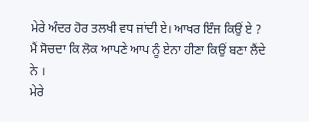ਮੇਰੇ ਅੰਦਰ ਹੋਰ ਤਲਖੀ ਵਧ ਜਾਂਦੀ ਏ। ਆਖਰ ਇੰਜ ਕਿਉਂ ਏ ? ਮੈਂ ਸੋਚਦਾ ਕਿ ਲੋਕ ਆਪਣੇ ਆਪ ਨੂੰ ਏਨਾ ਹੀਣਾ ਕਿਉਂ ਬਣਾ ਲੈਂਦੇ ਨੇ ।
ਮੇਰੇ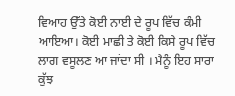ਵਿਆਹ ਉੱਤੇ ਕੋਈ ਨਾਈ ਦੇ ਰੂਪ ਵਿੱਚ ਕੰਮੀ ਆਇਆ। ਕੋਈ ਮਾਛੀ ਤੇ ਕੋਈ ਕਿਸੇ ਰੂਪ ਵਿੱਚ ਲਾਗ ਵਸੂਲਣ ਆ ਜਾਂਦਾ ਸੀ । ਮੈਨੂੰ ਇਹ ਸਾਰਾ ਕੁੱਝ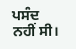ਪਸੰਦ ਨਹੀਂ ਸੀ।